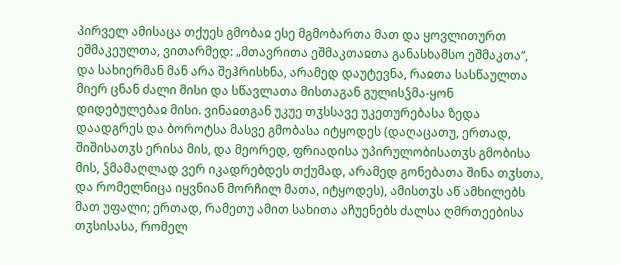პირველ ამისაცა თქუეს გმობაჲ ესე მგმობართა მათ და ყოვლითურთ ეშმაკეულთა, ვითარმედ: „მთავრითა ეშმაკთაჲთა განასხამსო ეშმაკთა“, და სახიერმან მან არა შეჰრისხნა, არამედ დაუტევნა, რაჲთა სასწაულთა მიერ ცნან ძალი მისი და სწავლათა მისთაგან გულისჴმა-ყონ დიდებულებაჲ მისი. ვინაჲთგან უკუე თჳსსავე უკეთურებასა ზედა დაადგრეს და ბოროტსა მასვე გმობასა იტყოდეს (დაღაცათუ, ერთად, შიშისათჳს ერისა მის, და მეორედ, ფრიადისა უპირულობისათჳს გმობისა მის, ჴმამაღლად ვერ იკადრებდეს თქუმად, არამედ გონებათა შინა თჳსთა, და რომელნიცა იყვნიან მორჩილ მათა, იტყოდეს), ამისთჳს აწ ამხილებს მათ უფალი; ერთად, რამეთუ ამით სახითა აჩუენებს ძალსა ღმრთეებისა თჳსისასა, რომელ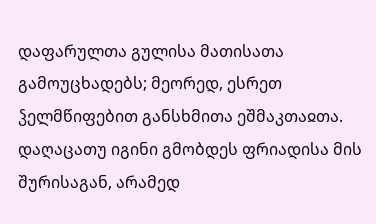დაფარულთა გულისა მათისათა გამოუცხადებს; მეორედ, ესრეთ ჴელმწიფებით განსხმითა ეშმაკთაჲთა. დაღაცათუ იგინი გმობდეს ფრიადისა მის შურისაგან, არამედ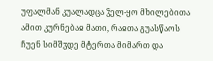უფალმან კუალადცა ჴელ-ყო მხილებითა ამით კურნებაჲ მათი, რაჲთა გუასწაოს ჩუენ სიმშჳდე მტერთა მიმართ და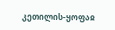კეთილის-ყოფაჲ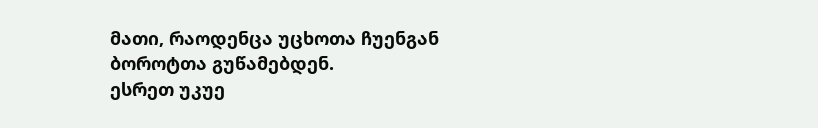მათი, რაოდენცა უცხოთა ჩუენგან ბოროტთა გუწამებდენ.
ესრეთ უკუე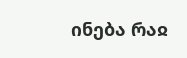ინება რაჲ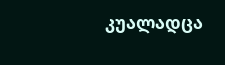კუალადცა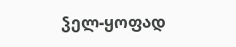ჴელ-ყოფად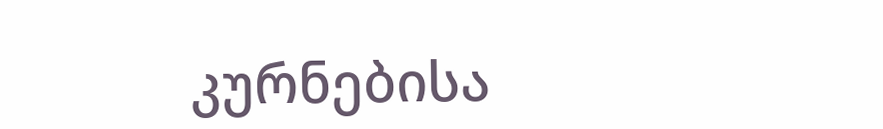კურნებისა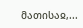მათისაჲ,...